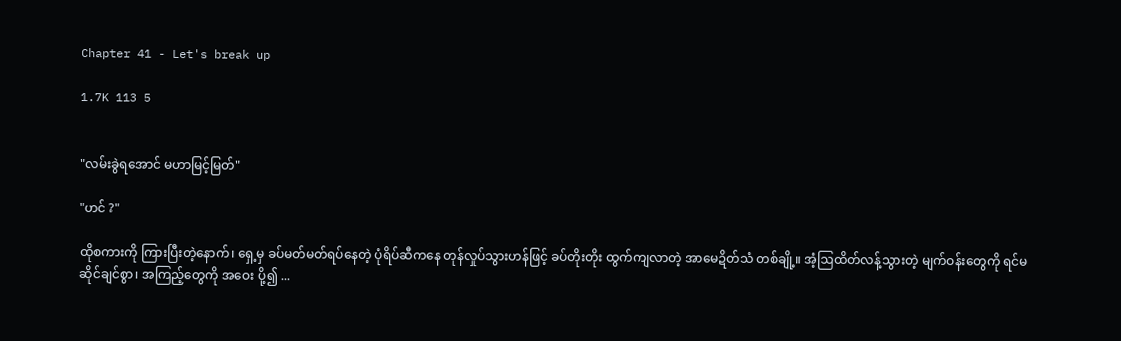Chapter 41 - Let's break up

1.7K 113 5


"လမ်းခွဲရအောင် မဟာမြင့်မြတ်"

"ဟင် ?"

ထိုစကားကို ကြားပြီးတဲ့နောက်၊ ရှေ့မှ ခပ်မတ်မတ်ရပ်နေတဲ့ ပုံရိပ်ဆီကနေ တုန်လှုပ်သွားဟန်ဖြင့် ခပ်တိုးတိုး ထွက်ကျလာတဲ့ အာမေဍိတ်သံ တစ်ချို့။ အံ့ဩထိတ်လန့်သွားတဲ့ မျက်ဝန်းတွေကို ရင်မဆိုင်ချင်စွာ၊ အကြည့်တွေကို အဝေး ပို့၍ ...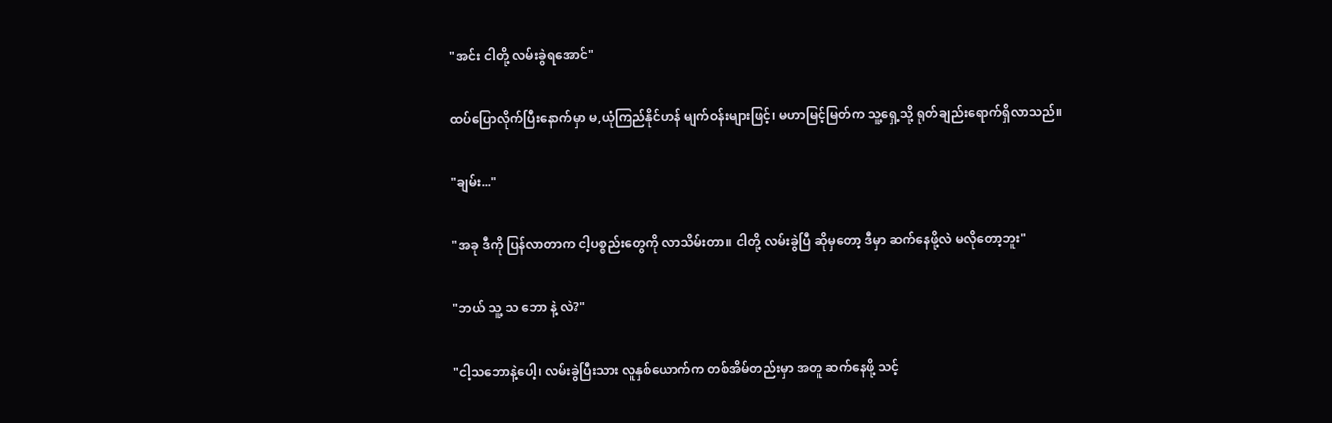"အင်း ငါတို့ လမ်းခွဲရအောင်"

ထပ်ပြောလိုက်ပြီးနောက်မှာ မ,ယုံကြည်နိုင်ဟန် မျက်ဝန်းများဖြင့်၊ မဟာမြင့်မြတ်က သူ့ရှေ့သို့ ရုတ်ချည်းရောက်ရှိလာသည်။

"ချမ်း..."

"အခု ဒီကို ပြန်လာတာက ငါ့ပစ္စည်းတွေကို လာသိမ်းတာ။ ငါတို့ လမ်းခွဲပြီ ဆိုမှတော့ ဒီမှာ ဆက်နေဖို့လဲ မလိုတော့ဘူး"

"ဘယ် သူ့ သ ဘော နဲ့ လဲ?"

"ငါ့သဘောနဲ့ပေါ့၊ လမ်းခွဲပြီးသား လူနှစ်ယောက်က တစ်အိမ်တည်းမှာ အတူ ဆက်နေဖို့ သင့်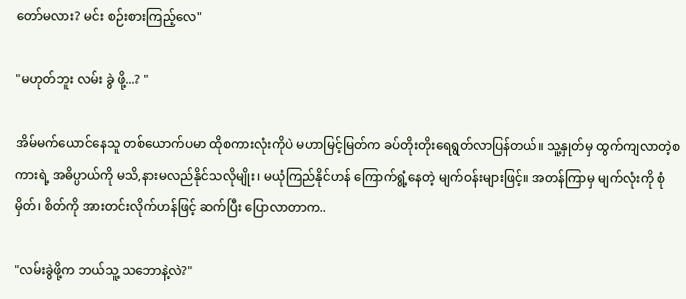တော်မလား? မင်း စဉ်းစားကြည့်လေ"

"မဟုတ်ဘူး လမ်း ခွဲ ဖို့...? "

အိမ်မက်ယောင်နေသူ တစ်ယောက်ပမာ ထိုစကားလုံးကိုပဲ မဟာမြင့်မြတ်က ခပ်တိုးတိုးရေရွတ်လာပြန်တယ်။ သူ့နှုတ်မှ ထွက်ကျလာတဲ့စကားရဲ့ အဓိပ္ပာယ်ကို မသိ,နားမလည်နိုင်သလိုမျိုး၊ မယုံကြည်နိုင်ဟန် ကြောက်ရွံ့နေတဲ့ မျက်ဝန်းများဖြင့်။ အတန်ကြာမှ မျက်လုံးကို စုံမှိတ်၊ စိတ်ကို အားတင်းလိုက်ဟန်ဖြင့် ဆက်ပြီး ပြောလာတာက..

"လမ်းခွဲဖို့က ဘယ်သူ့ သဘောနဲ့လဲ?"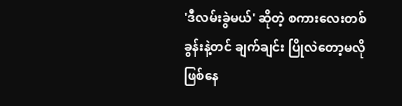'ဒီလမ်းခွဲမယ်' ဆိုတဲ့ စကားလေးတစ်ခွန်းနဲ့တင် ချက်ချင်း ပြိုလဲတော့မလို ဖြစ်နေ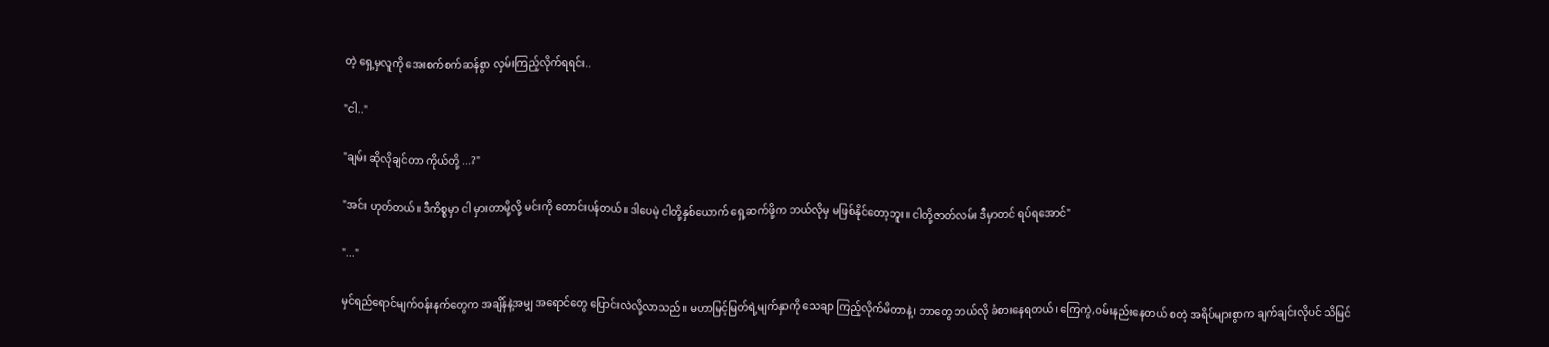တဲ့ ရှေ့မှလူကို အေးစက်စက်ဆန်စွာ လှမ်းကြည့်လိုက်ရရင်း..

"ငါ.."

"ချမ်း ဆိုလိုချင်တာ ကိုယ်တို့ ...?"

"အင်း ဟုတ်တယ်။ ဒီကိစ္စမှာ ငါ မှားတာမို့လို့ မင်းကို တောင်းပန်တယ်။ ဒါပေမဲ့ ငါတို့နှစ်ယောက် ရှေ့ဆက်ဖို့က ဘယ်လိုမှ မဖြစ်နိုင်တော့ဘူး။ ငါတို့ဇာတ်လမ်း ဒီမှာတင် ရပ်ရအောင်"

"..."

မှင်ရည်ရောင်မျက်ဝန်းနက်တွေက အချိန်နဲ့အမျှ အရောင်တွေ ပြောင်းလဲလို့လာသည်။ မဟာမြင့်မြတ်ရဲ့မျက်နှာကို သေချာ ကြည့်လိုက်မိတာနဲ့၊ ဘာတွေ ဘယ်လို ခံစားနေရတယ်၊ ကြေကွဲ,ဝမ်းနည်းနေတယ် စတဲ့ အရိပ်များစွာက ချက်ချင်းလိုပင် သိမြင်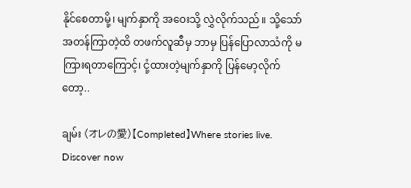နိုင်စေတာမို့၊ မျက်နှာကို အဝေးသို့ လွှဲလိုက်သည်။ သို့သော် အတန်ကြာတဲ့ထိ တဖက်လူဆီမှ ဘာမှ ပြန်ပြောလာသံကို မကြားရတာကြောင့်၊ ငုံ့ထားတဲ့မျက်နှာကို ပြန်မော့လိုက်တော့..

ချမ်း (オレの愛)【Completed】Where stories live. Discover now